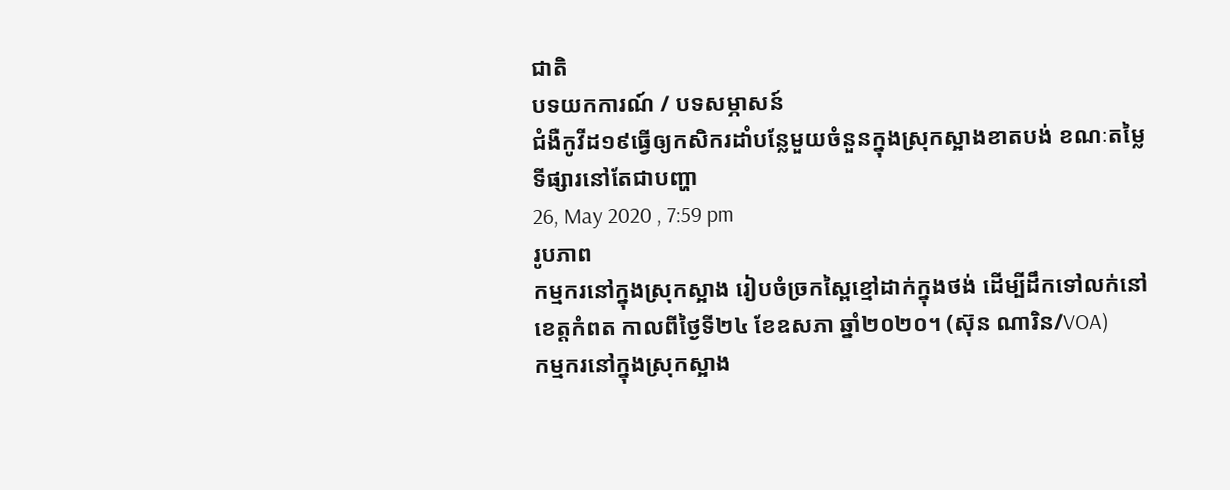ជាតិ
បទយកការណ៍ / បទសម្ភាសន៍
ជំងឺកូវីដ១៩ធ្វើឲ្យកសិករដាំបន្លែមួយចំនួនក្នុងស្រុកស្អាងខាតបង់ ខណៈតម្លៃទីផ្សារនៅតែជាបញ្ហា
26, May 2020 , 7:59 pm
រូបភាព
កម្មករនៅក្នុងស្រុកស្អាង រៀបចំច្រកស្ពៃខ្មៅដាក់ក្នុងថង់ ដើម្បីដឹកទៅលក់នៅខេត្តកំពត កាលពីថ្ងៃទី២៤ ខែឧសភា ឆ្នាំ២០២០។ (ស៊ុន ណារិន/VOA)
កម្មករនៅក្នុងស្រុកស្អាង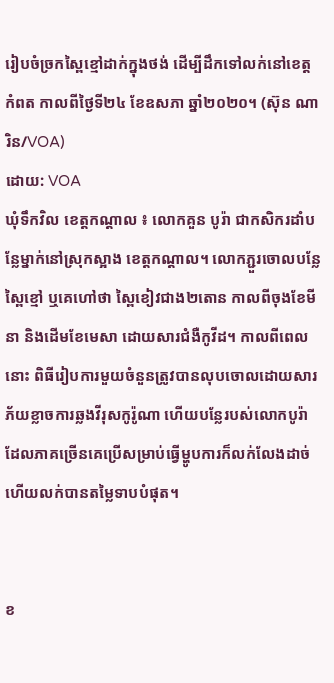រៀបចំច្រកស្ពៃខ្មៅដាក់ក្នុងថង់ ដើម្បីដឹកទៅលក់នៅខេត្តកំពត កាលពីថ្ងៃទី២៤ ខែឧសភា ឆ្នាំ២០២០។ (ស៊ុន ណារិន/VOA)
ដោយ: VOA
ឃុំទឹកវិល ខេត្តកណ្តាល ៖ លោកគួន បូរ៉ា ជាកសិករដាំបន្លែម្នាក់នៅស្រុកស្អាង ខេត្តកណ្តាល។ លោកភ្ជួរចោលបន្លែស្ពៃខ្មៅ ឬគេហៅថា ស្ពៃខៀវជាង២តោន កាលពីចុងខែមីនា និងដើមខែមេសា ដោយសារជំងឺកូវីដ។ កាលពីពេលនោះ ពិធីរៀបការមួយចំនួនត្រូវបានលុបចោលដោយសារភ័យខ្លាចការឆ្លងវីរុសកូរ៉ូណា ហើយបន្លែរបស់លោកបូរ៉ា ដែលភាគច្រើនគេប្រើសម្រាប់ធ្វើម្ហូបការក៏លក់លែងដាច់ ហើយលក់បានតម្លៃទាបបំផុត។


ខ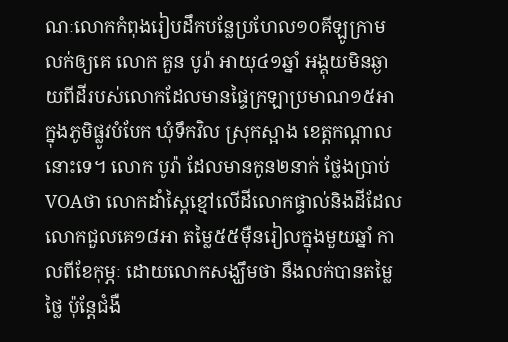ណៈលោកកំពុងរៀបដឹកបន្លែប្រហែល១០គីឡូក្រាមលក់ឲ្យគេ លោក គួន បូរ៉ា អាយុ៤១ឆ្នាំ អង្គុយមិនឆ្ងាយពីដីរបស់លោកដែលមានផ្ទៃក្រឡាប្រមាណ១៥អា ក្នុងភូមិផ្លូវបំបែក ឃុំទឹកវិល ស្រុកស្អាង ខេត្តកណ្តាលនោះទេ។ លោក បូរ៉ា ដែលមានកូន២នាក់ ថ្លែងប្រាប់VOAថា លោកដាំស្ពៃខ្មៅលើដីលោកផ្ទាល់និងដីដែលលោកជួលគេ១៨អា តម្លៃ៥៥ម៉ឺនរៀលក្នុងមួយឆ្នាំ កាលពីខែកុម្ភៈ ដោយលោកសង្ឃឹមថា នឹងលក់បានតម្លៃថ្លៃ ប៉ុន្តែជំងឺ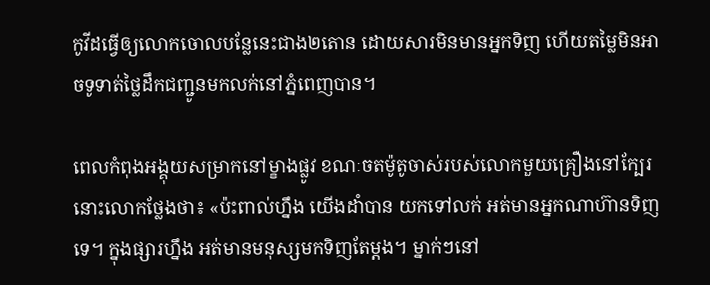កូវីដធ្វើឲ្យលោកចោលបន្លែនេះជាង២តោន ដោយសារមិនមានអ្នកទិញ ហើយតម្លៃមិនអាចទូទាត់ថ្លៃដឹកជញ្ជូនមកលក់នៅភ្នំពេញបាន។

ពេលកំពុងអង្គុយសម្រាកនៅម្ខាងផ្លូវ ខណៈចតម៉ូតូចាស់របស់លោកមួយគ្រឿងនៅក្បែរនោះលោកថ្លែងថា៖ «ប៉ះពាល់ហ្នឹង យើងដាំបាន យកទៅលក់ អត់មានអ្នកណាហ៊ានទិញទេ។ ក្នុងផ្សារហ្នឹង អត់មានមនុស្សមកទិញតែម្តង។ ម្នាក់ៗនៅ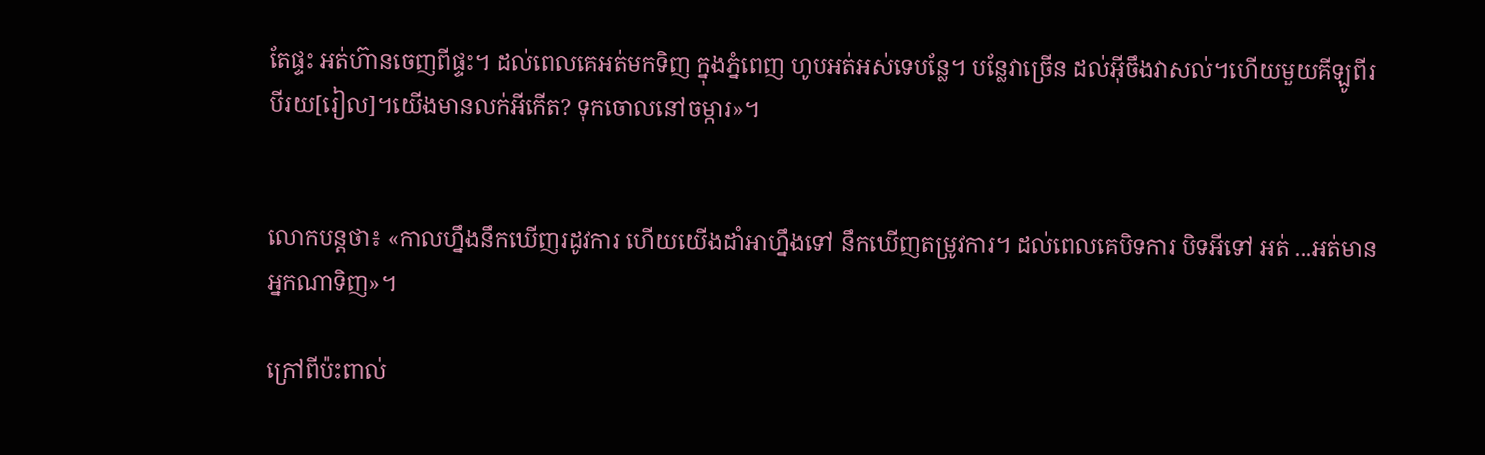តែផ្ទះ អត់ហ៊ានចេញពីផ្ទះ។ ដល់ពេលគេអត់មកទិញ ក្នុងភ្នំពេញ ហូបអត់អស់ទេបន្លែ។ បន្លែវាច្រើន ដល់អ៊ីចឹងវាសល់។ហើយមួយគីឡូពីរបីរយ[រៀល]។យើងមានលក់អីកើត? ទុកចោលនៅចម្ការ»។


លោកបន្តថា៖ «កាលហ្នឹងនឹកឃើញរដូវការ ហើយយើងដាំអាហ្នឹងទៅ នឹកឃើញតម្រូវការ។ ដល់ពេលគេបិទការ បិទអីទៅ អត់ ...អត់មានអ្នកណាទិញ»។

ក្រៅពីប៉ះពាល់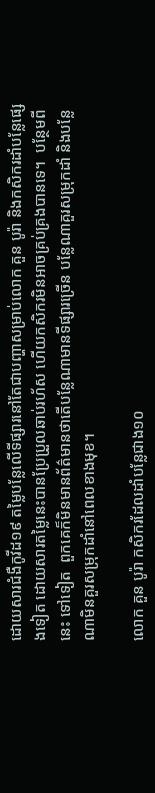ដោយសារជំងឺកូវីដ១៩ តម្លៃបន្លែលើទីផ្សារនៅតែជាបញ្ហាសម្រាប់លោក គួន បូរ៉ា និងកសិករដាំបន្លែផ្សេងទៀត ដោយសារតម្លៃនេះបានប្រែប្រួលឆាប់រហ័ស ហើយកសិករមិនអាចគ្រប់គ្រងបានទេ។  បន្ថែមពីនេះ ទៅទៀត  ពួកគេក៏មិនមានព័ត៌មានថាតើបន្លែណាមានទីផ្សារច្រើន បន្លែណាគួរសម្រុកដាំ និងបន្លែណាមិនគួរសម្រុកដាំនៅពេលខាងមុខ។

លោក គួន បូរ៉ា កសិករដែលដាំបន្លែជាង១០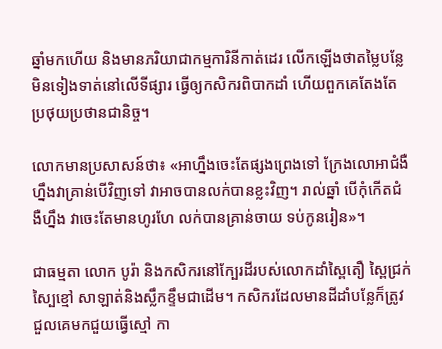ឆ្នាំមកហើយ និងមានភរិយាជាកម្មការិនីកាត់ដេរ លើកឡើងថាតម្លៃបន្លែមិនទៀងទាត់នៅលើទីផ្សារ ធ្វើឲ្យកសិករពិបាកដាំ ហើយពួកគេតែងតែប្រថុយប្រថានជានិច្ច។

លោកមានប្រសាសន៍ថា៖ «អាហ្នឹងចេះតែផ្សងព្រេងទៅ ក្រែងលោអាជំងឺហ្នឹងវាគ្រាន់បើវិញទៅ វាអាចបានលក់បានខ្លះវិញ។ រាល់ឆ្នាំ បើកុំកើតជំងឺហ្នឹង វាចេះតែមានហូរហែ លក់បានគ្រាន់ចាយ ទប់កូនរៀន»។

ជាធម្មតា លោក បូរ៉ា និងកសិករនៅក្បែរដីរបស់លោកដាំស្ពៃតឿ ស្ពៃជ្រក់  ស្បៃខ្មៅ សាឡាត់និងស្លឹកខ្ទឹមជាដើម។ កសិករដែលមានដីដាំបន្លែក៏ត្រូវជួលគេមកជួយធ្វើស្មៅ កា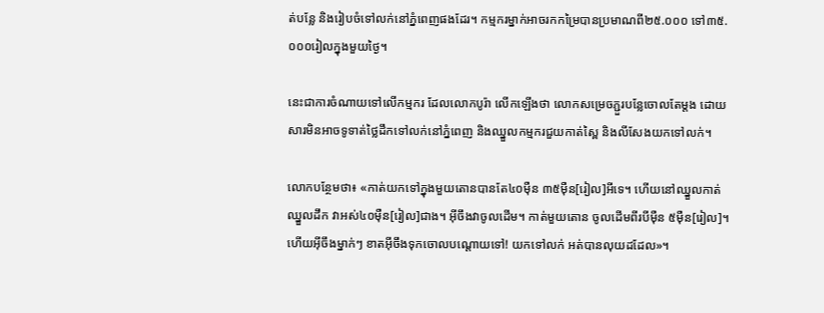ត់បន្លែ និងរៀបចំទៅលក់នៅភ្នំពេញផងដែរ។ កម្មករម្នាក់អាចរកកម្រៃបានប្រមាណពី២៥.០០០ ទៅ៣៥.០០០រៀលក្នុងមួយថ្ងៃ។

នេះជាការចំណាយទៅលើកម្មករ ដែលលោកបូរ៉ា លើកឡើងថា លោកសម្រេចភ្ជួរបន្លែចោលតែម្តង ដោយសារមិនអាចទូទាត់ថ្លៃដឹកទៅលក់នៅភ្នំពេញ និងឈ្នួលកម្មករជួយកាត់ស្ពៃ និងលីសែងយកទៅលក់។

លោកបន្ថែមថា៖ «កាត់យកទៅក្នុងមួយតោនបានតែ៤០ម៉ឺន ៣៥ម៉ឺន[រៀល]អីទេ។ ហើយនៅឈ្នួលកាត់ឈ្នួលដឹក វាអស់៤០ម៉ឺន[រៀល]ជាង។ អ៊ីចឹងវាចូលដើម។ កាត់មួយតោន ចូលដើមពីរបីម៉ឺន ៥ម៉ឺន[រៀល]។ ហើយអ៊ីចឹងម្នាក់ៗ ខាតអ៊ីចឹងទុកចោលបណ្តោយទៅ! យកទៅលក់ អត់បានលុយដដែល»។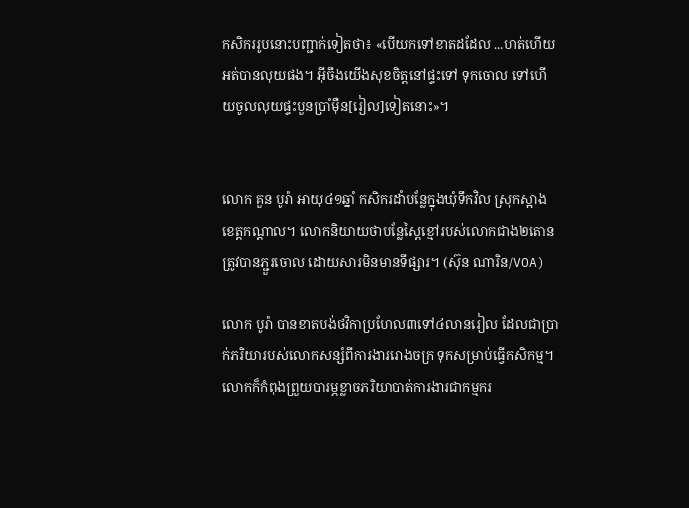កសិកររូបនោះបញ្ជាក់ទៀតថា៖ «បើយកទៅខាតដដែល ...ហត់ហើយអត់បានលុយផង។ អ៊ីចឹងយើងសុខចិត្តនៅផ្ទះទៅ ទុកចោល ទៅហើយចូលលុយផ្ទះបួនប្រាំម៉ឺន[រៀល]ទៀតនោះ»។


លោក គួន បូរ៉ា អាយុ៤១ឆ្នាំ កសិករដាំបន្លែក្នុងឃុំទឹកវិល ស្រុកស្អាង ខេត្តកណ្តាល។ លោកនិយាយថាបន្លែស្ពៃខ្មៅរបស់លោកជាង២តោន ត្រូវបានភ្ជួរចោល ដោយសារមិនមានទីផ្សារ។ (ស៊ុន ណារិន/VOA)

លោក បូរ៉ា បានខាតបង់ថវិកាប្រហែល៣ទៅ៤លានរៀល ដែលជាប្រាក់ភរិយារបស់លោកសន្សំពីការងាររោងចក្រ ទុកសម្រាប់ធ្វើកសិកម្ម។ លោកក៏កំពុងព្រួយបារម្ភខ្លាចភរិយាបាត់ការងារជាកម្មករ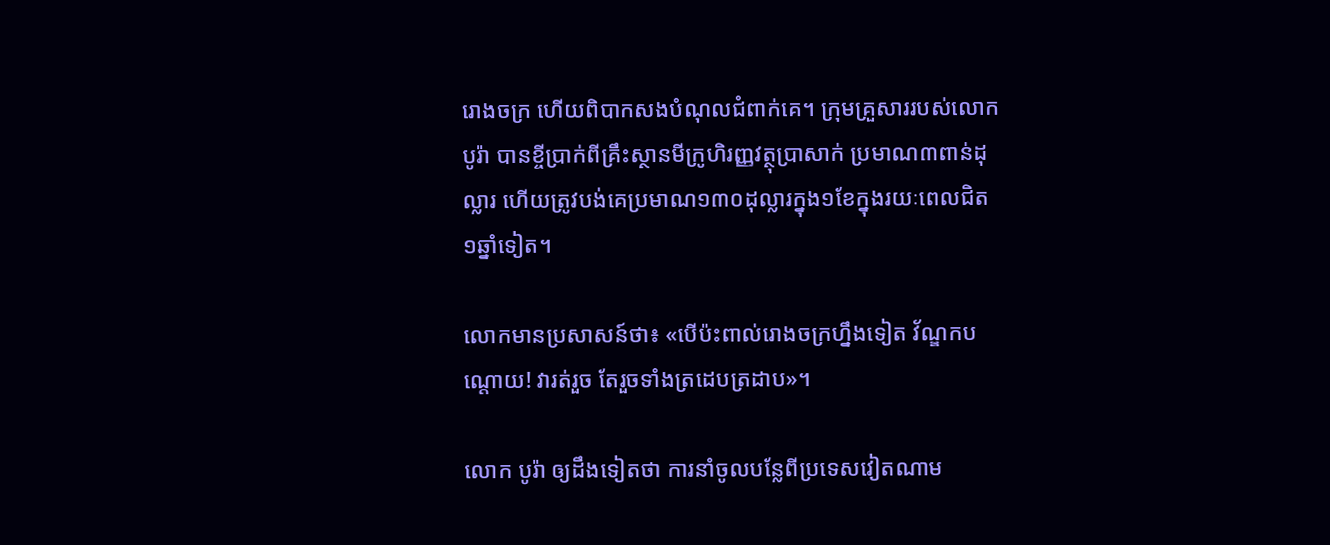រោងចក្រ ហើយពិបាកសងបំណុលជំពាក់គេ។ ក្រុមគ្រួសាររបស់លោក បូរ៉ា បានខ្ចីប្រាក់ពីគ្រឹះស្ថានមីក្រូហិរញ្ញវត្ថុប្រាសាក់ ប្រមាណ៣ពាន់ដុល្លារ ហើយត្រូវបង់គេប្រមាណ១៣០ដុល្លារក្នុង១ខែក្នុងរយៈពេលជិត១ឆ្នាំទៀត។

លោកមានប្រសាសន៍ថា៖ «បើប៉ះពាល់រោងចក្រហ្នឹងទៀត វ័ណ្ឌកបណ្តោយ! វារត់រួច តែរួចទាំងត្រដេបត្រដាប»។

លោក បូរ៉ា ឲ្យដឹងទៀតថា ការនាំចូលបន្លែពីប្រទេសវៀតណាម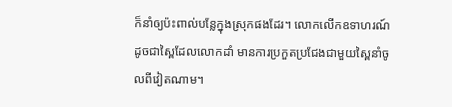ក៏នាំឲ្យប៉ះពាល់បន្លែក្នុងស្រុកផងដែរ។ លោកលើកឧទាហរណ៍ដូចជាស្ពៃដែលលោកដាំ មានការប្រកួតប្រជែងជាមួយស្ពៃនាំចូលពីវៀតណាម។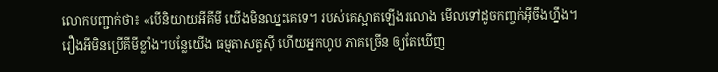លោកបញ្ជាក់ថា៖ «បើនិយាយអីគីមី យើងមិនឈ្នះគេទេ។ របស់គេស្អាតឡើងរលោង មើលទៅដូចកញ្ចក់អ៊ីចឹងហ្នឹង។ រឿងអីមិនប្រើគីមីខ្លាំង។បន្លែយើង ធម្មតាសត្វស៊ី ហើយអ្នកហូប ភាគច្រើន ឲ្យតែឃើញ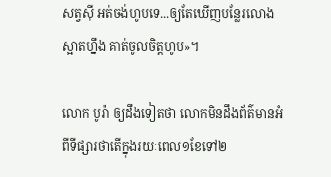សត្វស៊ី អត់ចង់ហូបទេ...ឲ្យតែឃើញបន្លែរលោងស្អាតហ្នឹង គាត់ចូលចិត្តហូប»។

លោក បូរ៉ា ឲ្យដឹងទៀតថា លោកមិនដឹងព័ត៌មានអំពីទីផ្សារថាតើក្នុងរយៈពេល១ខែទៅ២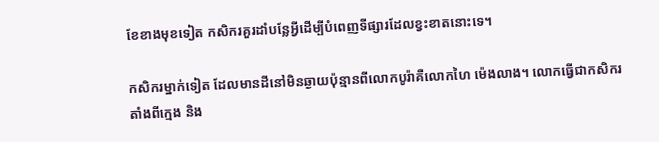ខែខាងមុខទៀត កសិករគួរដាំបន្លែអ្វីដើម្បីបំពេញទីផ្សារដែលខ្វះខាតនោះទេ។

កសិករម្នាក់ទៀត ដែលមានដីនៅមិនឆ្ងាយប៉ុន្មានពីលោកបូរ៉ាគឺលោកហៃ ម៉េងលាង។ លោកធ្វើជាកសិករតាំងពីក្មេង និង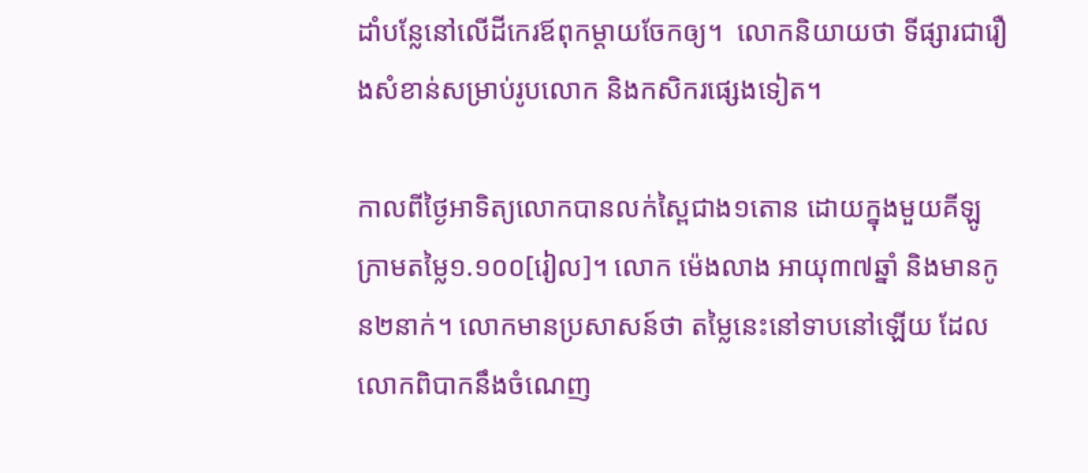ដាំបន្លែនៅលើដីកេរឪពុកម្តាយចែកឲ្យ។  លោកនិយាយថា ទីផ្សារជារឿងសំខាន់សម្រាប់រូបលោក និងកសិករផ្សេងទៀត។

កាលពីថ្ងៃអាទិត្យលោកបានលក់ស្ពៃជាង១តោន ដោយក្នុងមួយគីឡូក្រាមតម្លៃ១.១០០[រៀល]។ លោក ម៉េងលាង អាយុ៣៧ឆ្នាំ និងមានកូន២នាក់។ លោកមានប្រសាសន៍ថា តម្លៃនេះនៅទាបនៅឡើយ ដែលលោកពិបាកនឹងចំណេញ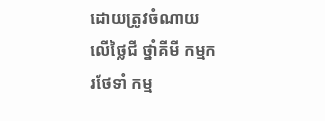ដោយត្រូវចំណាយលើថ្លៃជី ថ្នាំគីមី កម្មករថែទាំ កម្ម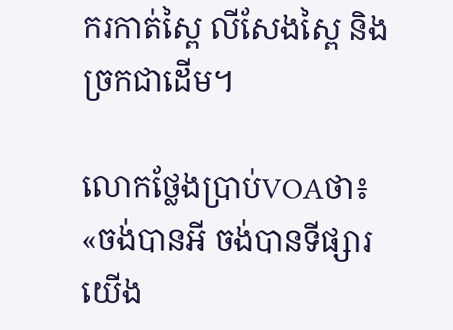ករកាត់ស្ពៃ លីសែងស្ពៃ និងច្រកជាដើម។

លោកថ្លែងប្រាប់VOAថា៖ «ចង់បានអី ចង់បានទីផ្សារយើង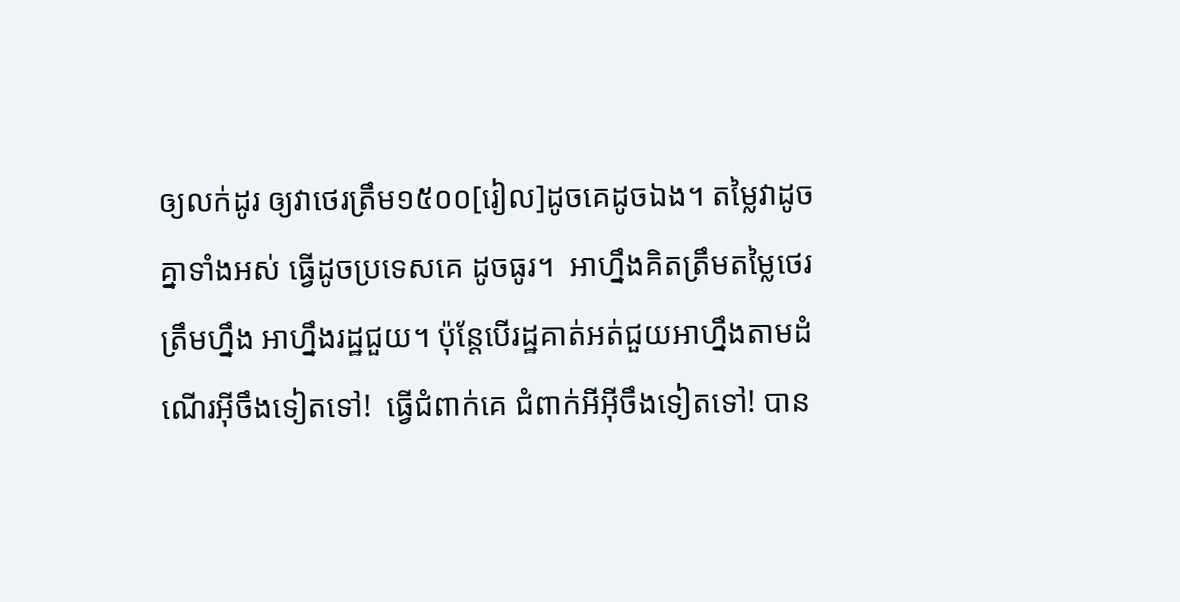ឲ្យលក់ដូរ ឲ្យវាថេរត្រឹម១៥០០[រៀល]ដូចគេដូចឯង។ តម្លៃវាដូចគ្នាទាំងអស់ ធ្វើដូចប្រទេសគេ ដូចធូរ។  អាហ្នឹងគិតត្រឹមតម្លៃថេរត្រឹមហ្នឹង អាហ្នឹងរដ្ឋជួយ។ ប៉ុន្តែបើរដ្ឋគាត់អត់ជួយអាហ្នឹងតាមដំណើរអ៊ីចឹងទៀតទៅ!  ធ្វើជំពាក់គេ ជំពាក់អីអ៊ីចឹងទៀតទៅ! បាន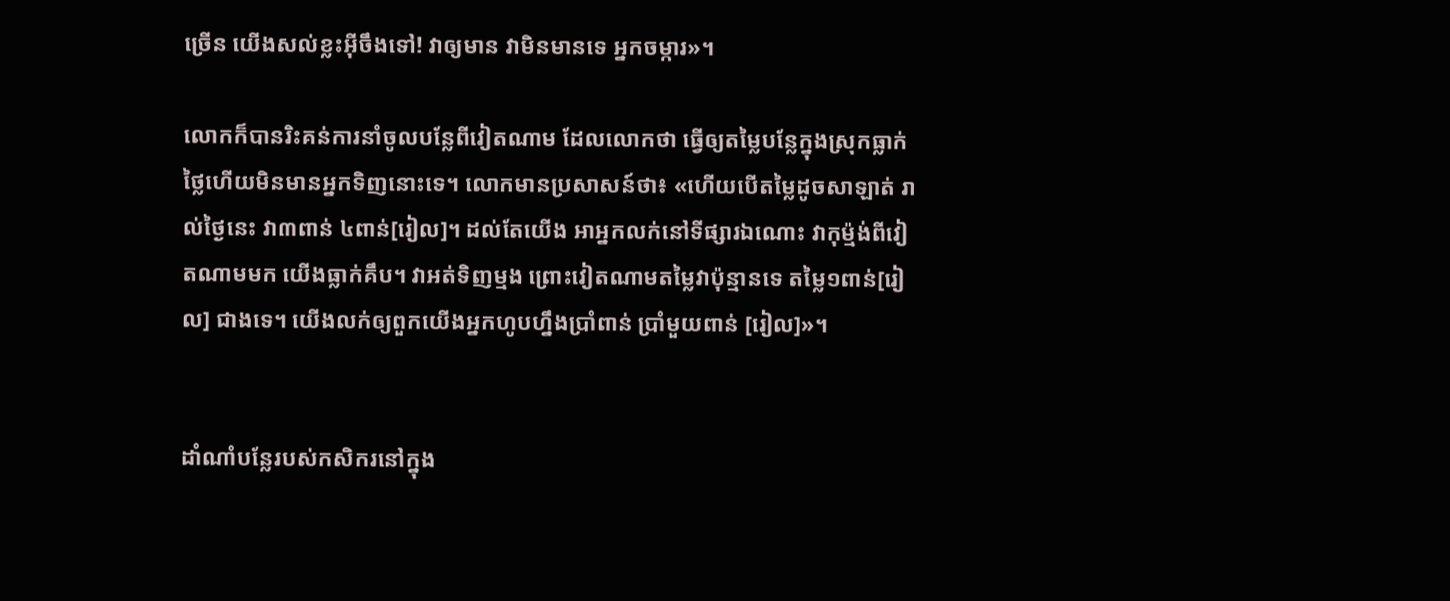ច្រើន យើងសល់ខ្លះអ៊ីចឹងទៅ! វាឲ្យមាន វាមិនមានទេ អ្នកចម្ការ»។

លោកក៏បានរិះគន់ការនាំចូលបន្លែពីវៀតណាម ដែលលោកថា ធ្វើឲ្យតម្លៃបន្លែក្នុងស្រុកធ្លាក់ថ្លៃហើយមិនមានអ្នកទិញនោះទេ។ លោកមានប្រសាសន៍ថា៖ «ហើយបើតម្លៃដូចសាឡាត់ រាល់ថ្ងៃនេះ វា៣ពាន់ ៤ពាន់[រៀល]។ ដល់តែយើង អាអ្នកលក់នៅទីផ្សារឯណោះ វាកុម្ម៉ង់ពីវៀតណាមមក យើងធ្លាក់គឹប។ វាអត់ទិញម្មង ព្រោះវៀតណាមតម្លៃវាប៉ុន្មានទេ តម្លៃ១ពាន់[រៀល] ជាងទេ។ យើងលក់ឲ្យពួកយើងអ្នកហូបហ្នឹងប្រាំពាន់ ប្រាំមួយពាន់ [រៀល]»។


ដាំណាំបន្លែរបស់កសិករនៅក្នុង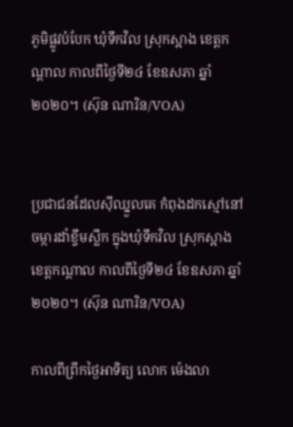ភូមិផ្លូវបំបែក ឃុំទឹកវិល ស្រុកស្អាង ខេត្តកណ្តាល កាលពីថ្ងៃទី២៤ ខែឧសភា ឆ្នាំ២០២០។ (ស៊ុន ណារិន/VOA)


ប្រជាជនដែលស៊ីឈ្នួលគេ កំពុងដកស្មៅនៅចម្ការដាំខ្ទឹមស្លឹក ក្នុងឃុំទឹកវិល ស្រុកស្អាង ខេត្តកណ្តាល កាលពីថ្ងៃទី២៤ ខែឧសភា ឆ្នាំ២០២០។ (ស៊ុន ណារិន/VOA)

កាលពីព្រឹកថ្ងៃអាទិត្យ លោក ម៉េងលា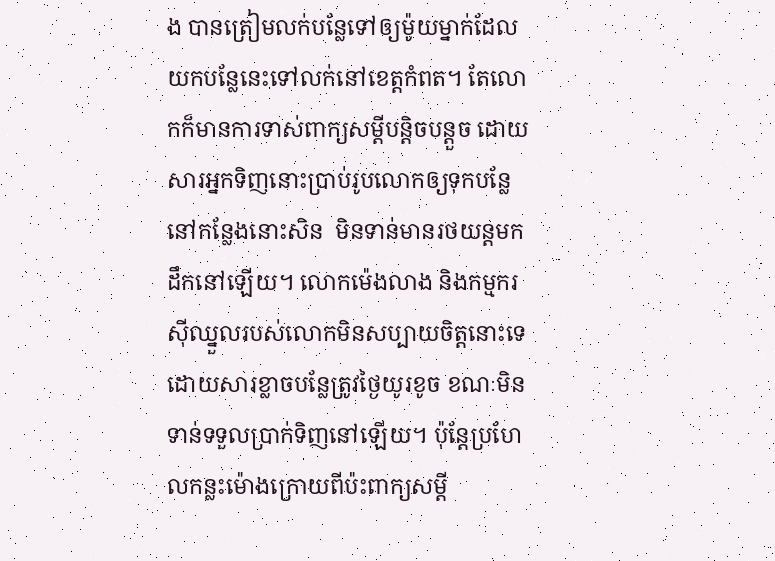ង បានត្រៀមលក់បន្លែទៅឲ្យម៉ូយម្នាក់ដែលយកបន្លែនេះទៅលក់នៅខេត្តកំពត។ តែលោកក៏មានការទាស់ពាក្យសម្តីបន្តិចបន្តួច ដោយសារអ្នកទិញនោះប្រាប់រូបលោកឲ្យទុកបន្លែនៅកន្លែងនោះសិន  មិនទាន់មានរថយន្តមកដឹកនៅឡើយ។ លោកម៉េងលាង និងកម្មករស៊ីឈ្នួលរបស់លោកមិនសប្បាយចិត្តនោះទេ ដោយសារខ្លាចបន្លែត្រូវថ្ងៃយូរខូច ខណៈមិនទាន់ទទួលប្រាក់ទិញនៅឡើយ។ ប៉ុន្តែប្រហែលកន្លះម៉ោងក្រោយពីប៉ះពាក្យសម្តី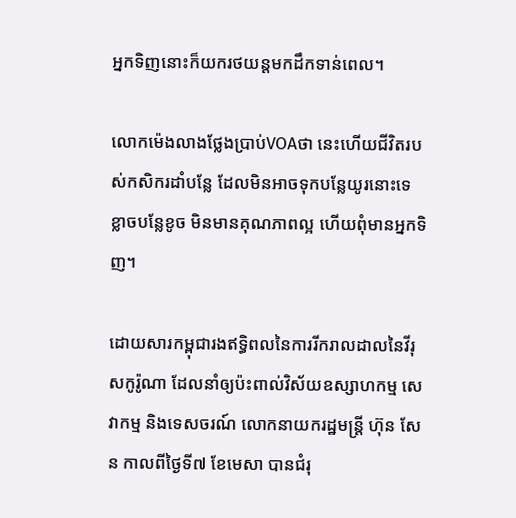អ្នកទិញនោះក៏យករថយន្តមកដឹកទាន់ពេល។

លោកម៉េងលាងថ្លែងប្រាប់VOAថា នេះហើយជីវិតរបស់កសិករដាំបន្លែ ដែលមិនអាចទុកបន្លែយូរនោះទេ ខ្លាចបន្លែខូច មិនមានគុណភាពល្អ ហើយពុំមានអ្នកទិញ។

ដោយសារកម្ពុជារងឥទ្ធិពលនៃការរីករាលដាលនៃវីរុសកូរ៉ូណា ដែលនាំឲ្យប៉ះពាល់វិស័យឧស្សាហកម្ម សេវាកម្ម និងទេសចរណ៍ លោកនាយករដ្ឋមន្ត្រី ហ៊ុន សែន កាលពីថ្ងៃទី៧ ខែមេសា បានជំរុ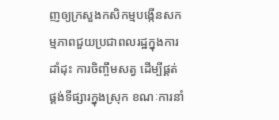ញឲ្យក្រសួងកសិកម្មបង្កើនសកម្មភាពជួយប្រជាពលរដ្ឋក្នុងការដាំដុះ ការចិញ្ចឹមសត្វ ដើម្បីផ្គត់ផ្គង់ទីផ្សារក្នុងស្រុក ខណៈការនាំ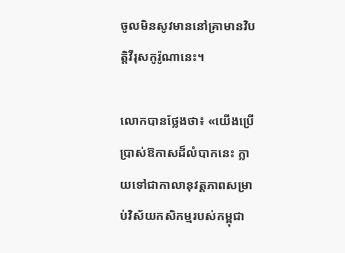ចូលមិនសូវមាននៅគ្រាមានវិបត្តិវីរុសកូរ៉ូណានេះ។

លោកបានថ្លែងថា៖ «យើងប្រើប្រាស់ឱកាសដ៏លំបាកនេះ ក្លាយទៅជាកាលានុវត្តភាពសម្រាប់វិស័យកសិកម្មរបស់កម្ពុជា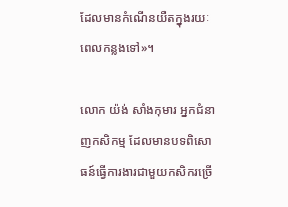ដែលមានកំណើនយឺតក្នុងរយៈពេលកន្លងទៅ»។

លោក យ៉ង់ សាំងកុមារ អ្នកជំនាញកសិកម្ម ដែលមានបទពិសោធន៍ធ្វើការងារជាមួយកសិករច្រើ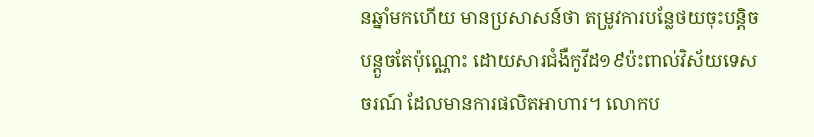នឆ្នាំមកហើយ មានប្រសាសន៍ថា តម្រូវការបន្លែថយចុះបន្តិចបន្តួចតែប៉ុណ្ណោះ ដោយសារជំងឺកូវីដ១៩ប៉ះពាល់វិស័យទេសចរណ៍ ដែលមានការផលិតអាហារ។ លោកប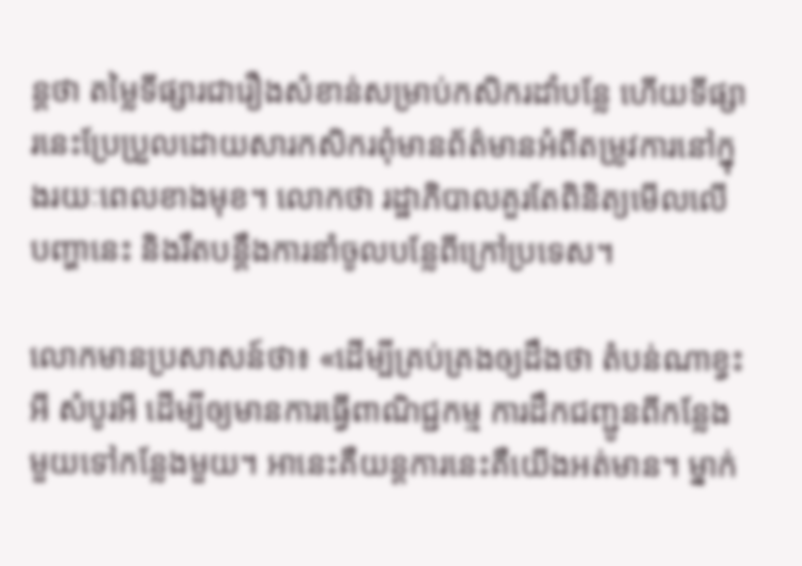ន្តថា តម្លៃទីផ្សារជារឿងសំខាន់សម្រាប់កសិករដាំបន្លែ ហើយទីផ្សារនេះប្រែប្រួលដោយសារកសិករពុំមានព័ត៌មានអំពីតម្រូវការនៅក្នុងរយៈពេលខាងមុខ។ លោកថា រដ្ឋាភិបាលគួរតែពិនិត្យមើលលើបញ្ហានេះ និងរឹតបន្តឹងការនាំចូលបន្លែពីក្រៅប្រទេស។

លោកមានប្រសាសន៍ថា៖ «ដើម្បីគ្រប់គ្រងឲ្យដឹងថា តំបន់ណាខ្វះអី សំបូរអី ដើម្បីឲ្យមានការធ្វើពាណិជ្ជកម្ម ការដឹកជញ្ជូនពីកន្លែងមួយទៅកន្លែងមួយ។ អានេះគឺយន្តការនេះគឺយើងអត់មាន។ ម្នាក់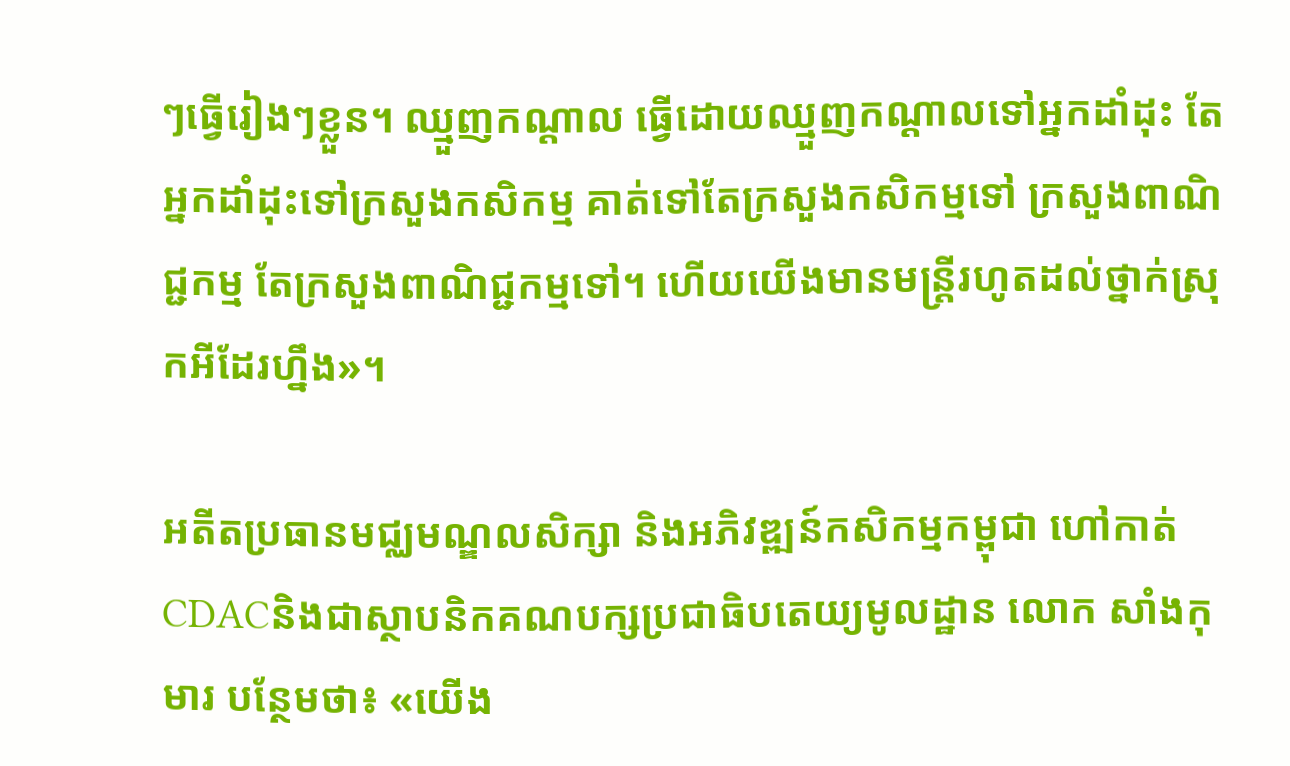ៗធ្វើរៀងៗខ្លួន។ ឈ្មួញកណ្តាល ធ្វើដោយឈ្មួញកណ្តាលទៅអ្នកដាំដុះ តែអ្នកដាំដុះទៅក្រសួងកសិកម្ម គាត់ទៅតែក្រសួងកសិកម្មទៅ ក្រសួងពាណិជ្ជកម្ម តែក្រសួងពាណិជ្ជកម្មទៅ។ ហើយយើងមានមន្ត្រីរហូតដល់ថ្នាក់ស្រុកអីដែរហ្នឹង»។

អតីតប្រធានមជ្ឈមណ្ឌលសិក្សា និងអភិវឌ្ឍន៍កសិកម្មកម្ពុជា ហៅកាត់ CDACនិងជាស្ថាបនិកគណបក្សប្រជាធិបតេយ្យមូលដ្ឋាន លោក សាំងកុមារ បន្ថែមថា៖ «យើង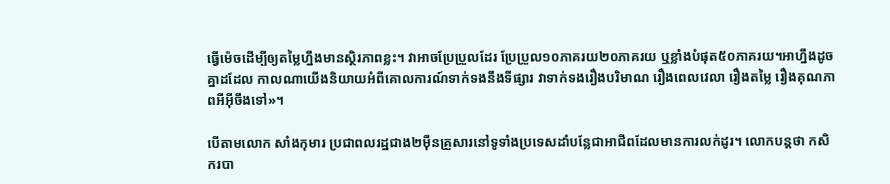ធ្វើម៉េចដើម្បីឲ្យតម្លៃហ្នឹងមានស្ថិរភាពខ្លះ។ វាអាចប្រែប្រួលដែរ ប្រែប្រួល១០ភាគរយ២០ភាគរយ ឬខ្លាំងបំផុត៥០ភាគរយ។អាហ្នឹងដូចគ្នាដដែល កាលណាយើងនិយាយអំពីគោលការណ៍ទាក់ទងនឹងទីផ្សារ វាទាក់ទងរឿងបរិមាណ រឿងពេលវេលា រឿងតម្លៃ រឿងគុណភាពអីអ៊ីចឹងទៅ»។

បើតាមលោក សាំងកុមារ ប្រជាពលរដ្ឋជាង២ម៉ឺនគ្រួសារនៅទូទាំងប្រទេសដាំបន្លែជាអាជីពដែលមានការលក់ដូរ។ លោកបន្តថា កសិករបា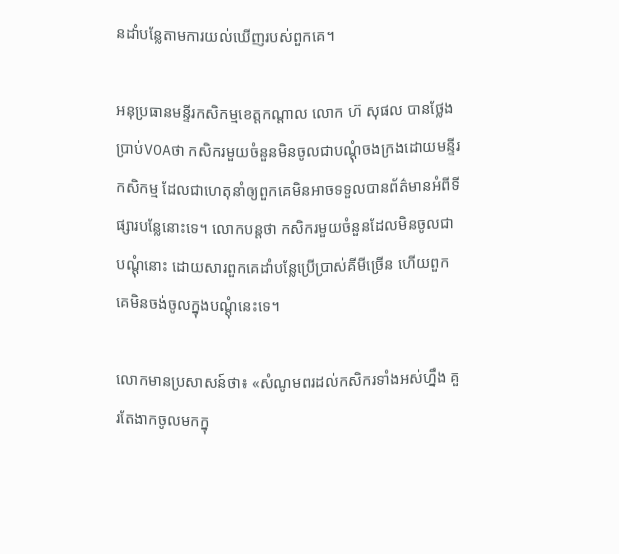នដាំបន្លែតាមការយល់ឃើញរបស់ពួកគេ។

អនុប្រធានមន្ទីរកសិកម្មខេត្តកណ្តាល លោក ហ៊ សុផល បានថ្លែងប្រាប់VOAថា កសិករមួយចំនួនមិនចូលជាបណ្តុំចងក្រងដោយមន្ទីរកសិកម្ម ដែលជាហេតុនាំឲ្យពួកគេមិនអាចទទួលបានព័ត៌មានអំពីទីផ្សារបន្លែនោះទេ។ លោកបន្តថា កសិករមួយចំនួនដែលមិនចូលជាបណ្តុំនោះ ដោយសារពួកគេដាំបន្លែប្រើប្រាស់គីមីច្រើន ហើយពួកគេមិនចង់ចូលក្នុងបណ្តុំនេះទេ។

លោកមានប្រសាសន៍ថា៖ «សំណូមពរដល់កសិករទាំងអស់ហ្នឹង គួរតែងាកចូលមកក្នុ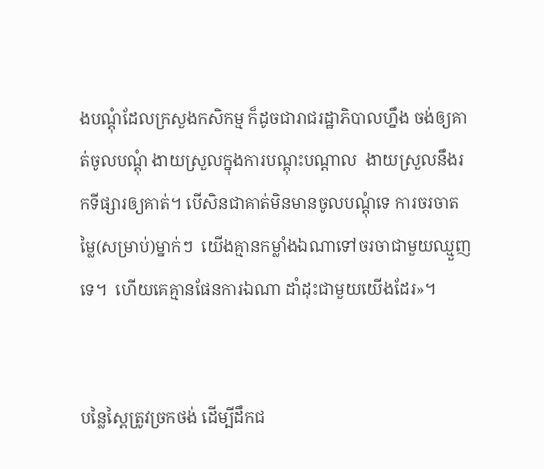ងបណ្តុំដែលក្រសួងកសិកម្ម ក៏ដូចជារាជរដ្ឋាភិបាលហ្នឹង ចង់ឲ្យគាត់ចូលបណ្តុំ ងាយស្រួលក្នុងការបណ្តុះបណ្តាល  ងាយស្រួលនឹងរកទីផ្សារឲ្យគាត់។ បើសិនជាគាត់មិនមានចូលបណ្តុំទេ ការចរចាតម្លៃ(សម្រាប់)ម្នាក់ៗ  យើងគ្មានកម្លាំងឯណាទៅចរចាជាមួយឈ្មួញទេ។  ហើយគេគ្មានផែនការឯណា ដាំដុះជាមួយយើងដែរ»។


បន្លៃស្ពៃត្រូវច្រកថង់ ដើម្បីដឹកជ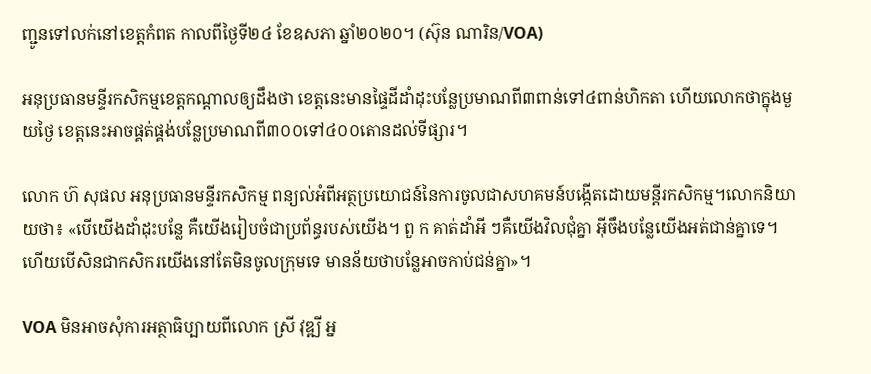ញ្ជូនទៅលក់នៅខេត្តកំពត កាលពីថ្ងៃទី២៤ ខែឧសភា ឆ្នាំ២០២០។ (ស៊ុន ណារិន/VOA)

អនុប្រធានមន្ទីរកសិកម្មខេត្តកណ្តាលឲ្យដឹងថា ខេត្តនេះមានផ្ទៃដីដាំដុះបន្លែប្រមាណពី៣ពាន់ទៅ៤ពាន់ហិកតា ហើយលោកថាក្នុងមួយថ្ងៃ ខេត្តនេះអាចផ្គត់ផ្គង់បន្លែប្រមាណពី៣០០ទៅ៤០០តោនដល់ទីផ្សារ។

លោក ហ៊ សុផល អនុប្រធានមន្ទីរកសិកម្ម ពន្យល់អំពីអត្ថប្រយោជន៍នៃការចូលជាសហគមន៍បង្កើតដោយមន្តីរកសិកម្ម។លោកនិយាយថា៖ «បើយើងដាំដុះបន្លែ គឺយើងរៀបចំជាប្រព័ន្ធរបស់យើង។ ពួ ក គាត់ដាំអី ៗគឺយើងវិលជុំគ្នា អ៊ីចឹងបន្លែយើងអត់ជាន់គ្នាទេ។ ហើយបើសិនជាកសិករយើងនៅតែមិនចូលក្រុមទេ មានន័យថាបន្លែអាចកាប់ជន់គ្នា»។

VOA មិនអាចសុំការអត្ថាធិប្បាយពីលោក ស្រី វុឌ្ឍី អ្ន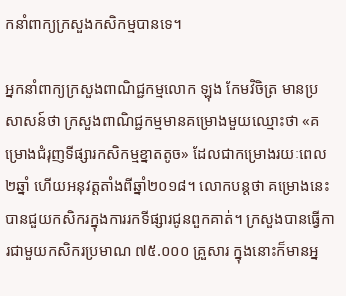កនាំពាក្យក្រសួងកសិកម្មបានទេ។

អ្នកនាំពាក្យក្រសួងពាណិជ្ជកម្មលោក ឡុង កែមវិចិត្រ មានប្រសាសន៍ថា ក្រសួងពាណិជ្ជកម្មមានគម្រោងមួយឈ្មោះថា «គម្រោងជំរុញទីផ្សារកសិកម្មខ្នាតតូច» ដែលជាកម្រោងរយៈពេល២ឆ្នាំ ហើយអនុវត្តតាំងពីឆ្នាំ២០១៨។ លោកបន្តថា គម្រោងនេះបានជួយកសិករក្នុងការរកទីផ្សារជូនពួកគាត់។ ក្រសួងបានធ្វើការជាមួយកសិករប្រមាណ ៧៥.០០០ គ្រួសារ ក្នុងនោះក៏មានអ្ន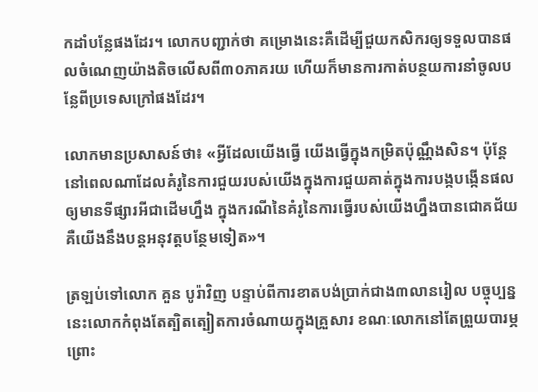កដាំបន្លែផងដែរ។ លោកបញ្ជាក់ថា គម្រោងនេះគឺដើម្បីជួយកសិករឲ្យទទួលបានផលចំណេញយ៉ាងតិចលើសពី៣០ភាគរយ ហើយក៏មានការកាត់បន្ថយការនាំចូលបន្លែពីប្រទេសក្រៅផងដែរ។

លោកមានប្រសាសន៍ថា៖ «អ្វីដែលយើងធ្វើ យើងធ្វើក្នុងកម្រិតប៉ុណ្ណឹងសិន។ ប៉ុន្តែនៅពេលណាដែលគំរូនៃការជួយរបស់យើងក្នុងការជួយគាត់ក្នុងការបង្កបង្កើនផល ឲ្យមានទីផ្សារអីជាដើមហ្នឹង ក្នុងករណីនៃគំរូនៃការធ្វើរបស់យើងហ្នឹងបានជោគជ័យគឺយើងនឹងបន្តអនុវត្តបន្ថែមទៀត»។

ត្រឡប់ទៅលោក គួន បូរ៉ាវិញ បន្ទាប់ពីការខាតបង់ប្រាក់ជាង៣លានរៀល បច្ចុប្បន្ននេះលោកកំពុងតែត្បិតត្បៀតការចំណាយក្នុងគ្រួសារ ខណៈលោកនៅតែព្រួយបារម្ភព្រោះ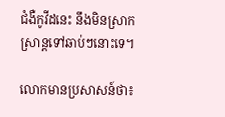ជំងឺកូវីដនេះ នឹងមិនស្រាកស្រាន្តទៅឆាប់ៗនោះទេ។

លោកមានប្រសាសន៍ថា៖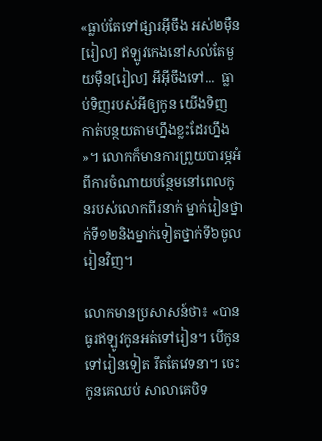«ធ្លាប់តែទៅផ្សារអ៊ីចឹង អស់២ម៉ឺន[រៀល] ឥឡូវកេងនៅសល់តែមួយម៉ឺន[រៀល] អីអ៊ីចឹងទៅ...  ធ្លាប់ទិញរបស់អីឲ្យកូន យើងទិញ កាត់បន្ថយតាមហ្នឹងខ្លះដែរហ្នឹង»។ លោកក៏មានការព្រួយបារម្ភអំពីការចំណាយបន្ថែមនៅពេលកូនរបស់លោកពីរនាក់ ម្នាក់រៀនថ្នាក់ទី១២និងម្នាក់ទៀតថ្នាក់ទី៦ចូលរៀនវិញ។

លោកមានប្រសាសន៍ថា៖ «បានធូរឥឡូវកូនអត់ទៅរៀន។ បើកូនទៅរៀនទៀត រឹតតែវេទនា។ ចេះកូនគេឈប់ សាលាគេបិទ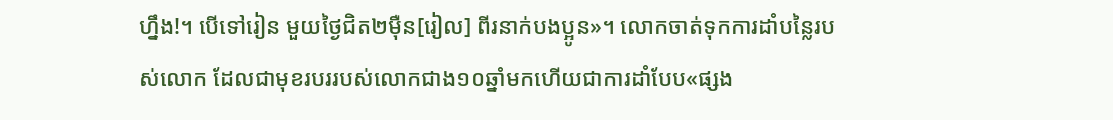ហ្នឹង!។ បើទៅរៀន មួយថ្ងៃជិត២ម៉ឺន[រៀល] ពីរនាក់បងប្អូន»។ លោកចាត់ទុកការដាំបន្លៃរបស់លោក ដែលជាមុខរបររបស់លោកជាង១០ឆ្នាំមកហើយជាការដាំបែប«ផ្សង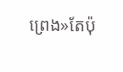ព្រេង»តែប៉ុ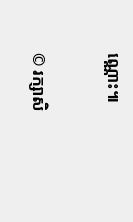ណ្ណោះ៕


© រក្សាសិ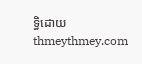ទ្ធិដោយ thmeythmey.com